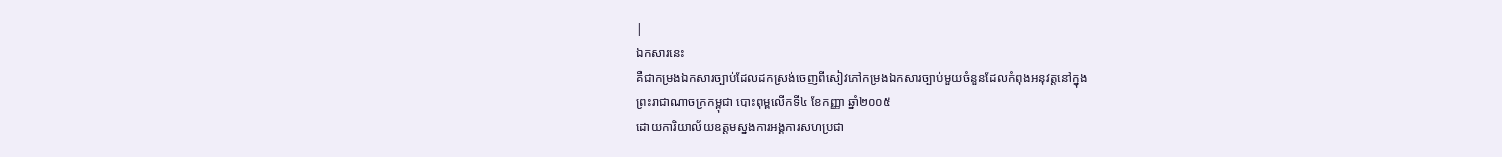|
ឯកសារនេះ
គឺជាកម្រងឯកសារច្បាប់ដែលដកស្រង់ចេញពីសៀវភៅកម្រងឯកសារច្បាប់មួយចំនួនដែលកំពុងអនុវត្តនៅក្នុង
ព្រះរាជាណាចក្រកម្ពុជា បោះពុម្ពលើកទី៤ ខែកញ្ញា ឆ្នាំ២០០៥
ដោយការិយាល័យឧត្តមស្នងការអង្គការសហប្រជា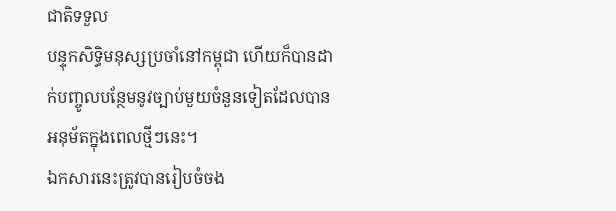ជាតិទទួល
បន្ទុកសិទ្ធិមនុស្សប្រចាំនៅកម្ពុជា ហើយក៏បានដាក់បញ្ចូលបន្ថែមនូវច្បាប់មួយចំនួនទៀតដែលបានអនុម័តក្នុងពេលថ្មីៗនេះ។
ឯកសារនេះត្រូវបានរៀបចំចង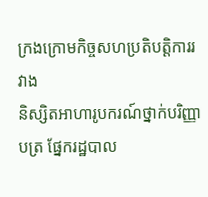ក្រងក្រោមកិច្ចសហប្រតិបត្តិការរវាង
និស្សិតអាហារូបករណ៍ថ្នាក់បរិញ្ញាបត្រ ផ្នែករដ្ឋបាល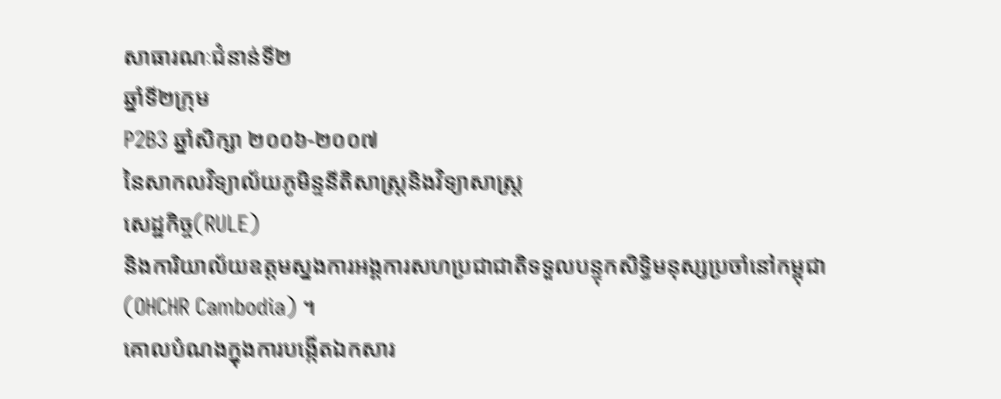សាធារណៈជំនាន់ទី២
ឆ្នាំទី២ក្រុម
P2B3 ឆ្នាំសិក្សា ២០០៦-២០០៧
នៃសាកលវិទ្យាល័យភូមិន្ទនីតិសាស្ត្រនិងវិទ្យាសាស្ត្រ
សេដ្ឋកិច្ច(RULE)
និងការិយាល័យឧត្តមស្នងការអង្គការសហប្រជាជាតិទទួលបន្ទុកសិទ្ធិមនុស្សប្រចាំនៅកម្ពុជា
(OHCHR Cambodia) ។
គោលបំណងក្នុងការបង្កើតឯកសារ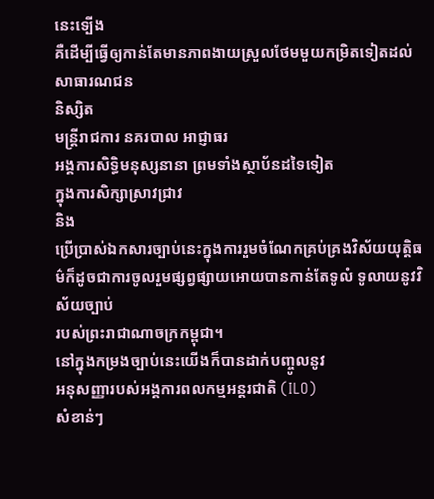នេះទ្បើង
គឺដើម្បីធ្វើឲ្យកាន់តែមានភាពងាយស្រួលថែមមួយកម្រិតទៀតដល់សាធារណជន
និស្សិត
មន្ត្រីរាជការ នគរបាល អាជ្ញាធរ
អង្គការសិទ្ធិមនុស្សនានា ព្រមទាំងស្ថាប័នដទៃទៀត
ក្នុងការសិក្សាស្រាវជ្រាវ
និង
ប្រើប្រាស់ឯកសារច្បាប់នេះក្នុងការរួមចំណែកគ្រប់គ្រងវិស័យយុត្តិធម៌ក៏ដូចជាការចូលរួមផ្សព្វផ្សាយអោយបានកាន់តែទូលំ ទូលាយនូវវិស័យច្បាប់
របស់ព្រះរាជាណាចក្រកម្ពុជា។
នៅក្នុងកម្រងច្បាប់នេះយើងក៏បានដាក់បញ្ចូលនូវ
អនុសញ្ញារបស់អង្គការពលកម្មអន្តរជាតិ (ILO)
សំខាន់ៗ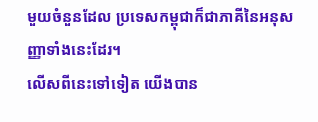មួយចំនួនដែល ប្រទេសកម្ពុជាក៏ជាភាគីនៃអនុសញ្ញាទាំងនេះដែរ។
លើសពីនេះទៅទៀត យើងបាន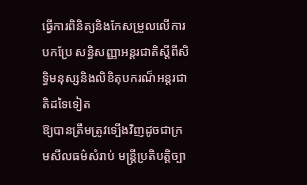ធ្វើការពិនិត្យនិងកែសម្រួលលើការបកប្រែ សន្ធិសញ្ញាអន្តរជាតិស្តីពីសិទ្ធិមនុស្សនិងលិខិតុបករណ៏អន្តរជាតិដទៃទៀត
ឱ្យបានត្រឹមត្រូវទ្បើងវិញដូចជាក្រមសីលធម៌សំរាប់ មន្ត្រីប្រតិបត្តិច្បា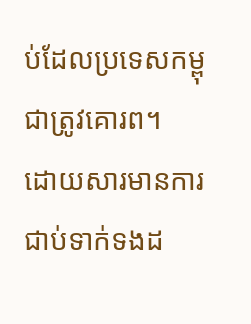ប់ដែលប្រទេសកម្ពុជាត្រូវគោរព។
ដោយសារមានការជាប់ទាក់ទងដ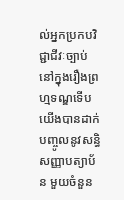ល់អ្នកប្រកបវិជ្ជាជីវៈច្បាប់ នៅក្នុងរឿងព្រហ្មទណ្ឌទើបយើងបានដាក់
បញ្ចូលនូវសន្ធិសញ្ញាបត្យាប័ន មួយចំនួន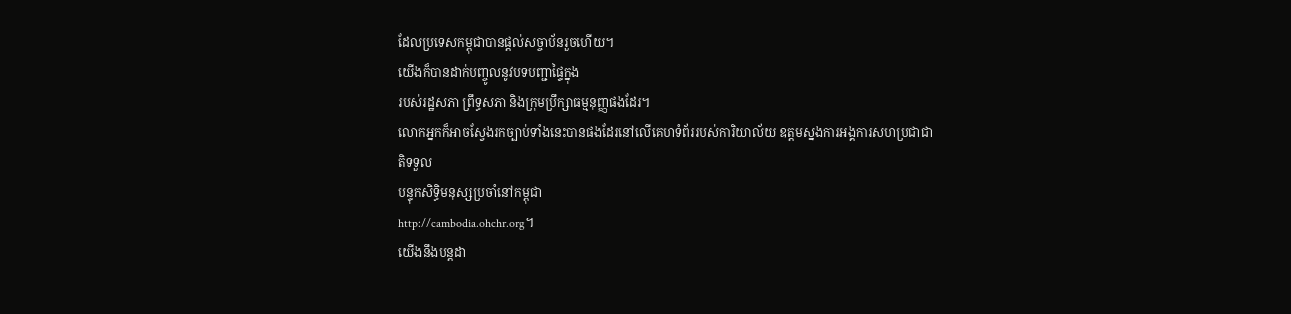ដែលប្រទេសកម្ពុជាបានផ្តល់សច្ចាប័នរួចហើយ។
យើងក៏បានដាក់បញ្ចូលនូវបទបញ្ជាផ្ទៃក្នុង
របស់រដ្ឋសភា ព្រឹទ្ធសភា និងក្រុមប្រឹក្សាធម្មនុញ្ញផងដែរ។
លោកអ្នកក៏អាចស្វែងរកច្បាប់ទាំងនេះបានផងដែរនៅលើគេហទំព័ររបស់ការិយាល័យ ឧត្តមស្នងការអង្គការសហប្រជាជាតិទទួល
បន្ទុកសិទ្ធិមនុស្សប្រចាំនៅកម្ពុជា
http://cambodia.ohchr.org។
យើងនឹងបន្តដា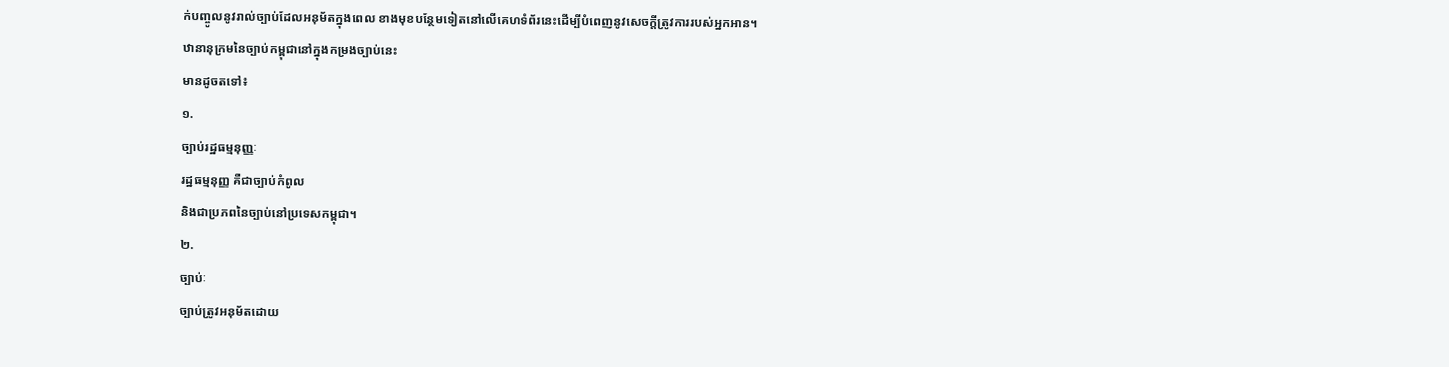ក់បញ្ចូលនូវរាល់ច្បាប់ដែលអនុម័តក្នុងពេល ខាងមុខបន្ថែមទៀតនៅលើគេហទំព័រនេះដើម្បីបំពេញនូវសេចក្តីត្រូវការរបស់អ្នកអាន។
ឋានានុក្រមនៃច្បាប់កម្ពុជានៅក្នុងកម្រងច្បាប់នេះ
មានដូចតទៅ៖
១.
ច្បាប់រដ្ឋធម្មនុញ្ញៈ
រដ្ឋធម្មនុញ្ញ គឺជាច្បាប់កំពូល
និងជាប្រភពនៃច្បាប់នៅប្រទេសកម្ពុជា។
២.
ច្បាប់ៈ
ច្បាប់ត្រូវអនុម័តដោយ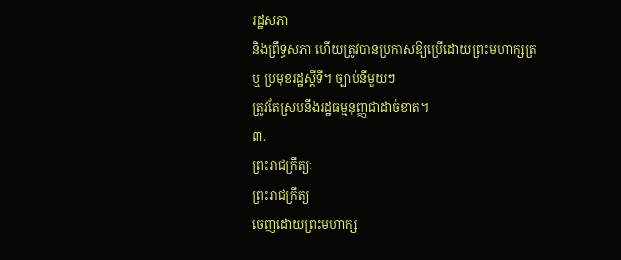រដ្ឋសភា
និងព្រឹទ្ធសភា ហើយត្រូវបានប្រកាសឱ្យប្រើដោយព្រះមហាក្សត្រ
ឬ ប្រមុខរដ្ឋស្តីទី។ ច្បាប់នីមួយៗ
ត្រូវតែស្របនឹងរដ្ឋធម្មនុញ្ញជាដាច់ខាត។
៣.
ព្រះរាជក្រឹត្យៈ
ព្រះរាជក្រឹត្យ
ចេញដោយព្រះមហាក្ស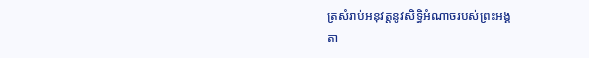ត្រសំរាប់អនុវត្តនូវសិទ្ធិអំណាចរបស់ព្រះអង្គ
តា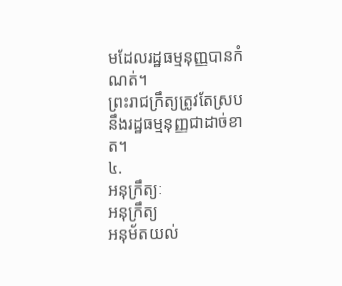មដែលរដ្ឋធម្មនុញ្ញបានកំណត់។
ព្រះរាជក្រឹត្យត្រូវតែស្របនឹងរដ្ឋធម្មនុញ្ញជាដាច់ខាត។
៤.
អនុក្រឹត្យៈ
អនុក្រឹត្យ
អនុម័តយល់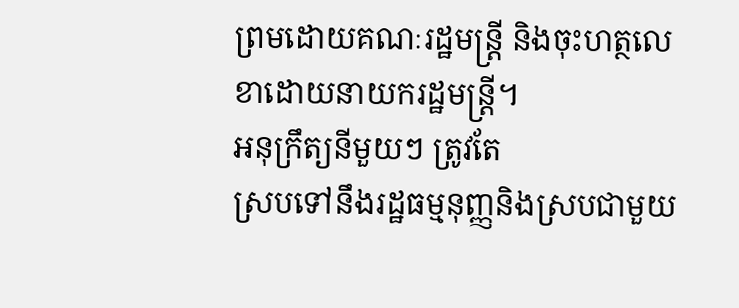ព្រមដោយគណៈរដ្ឋមន្ត្រី និងចុះហត្ថលេខាដោយនាយករដ្ឋមន្ត្រី។
អនុក្រឹត្យនីមួយៗ ត្រូវតែ
ស្របទៅនឹងរដ្ឋធម្មនុញ្ញនិងស្របជាមួយ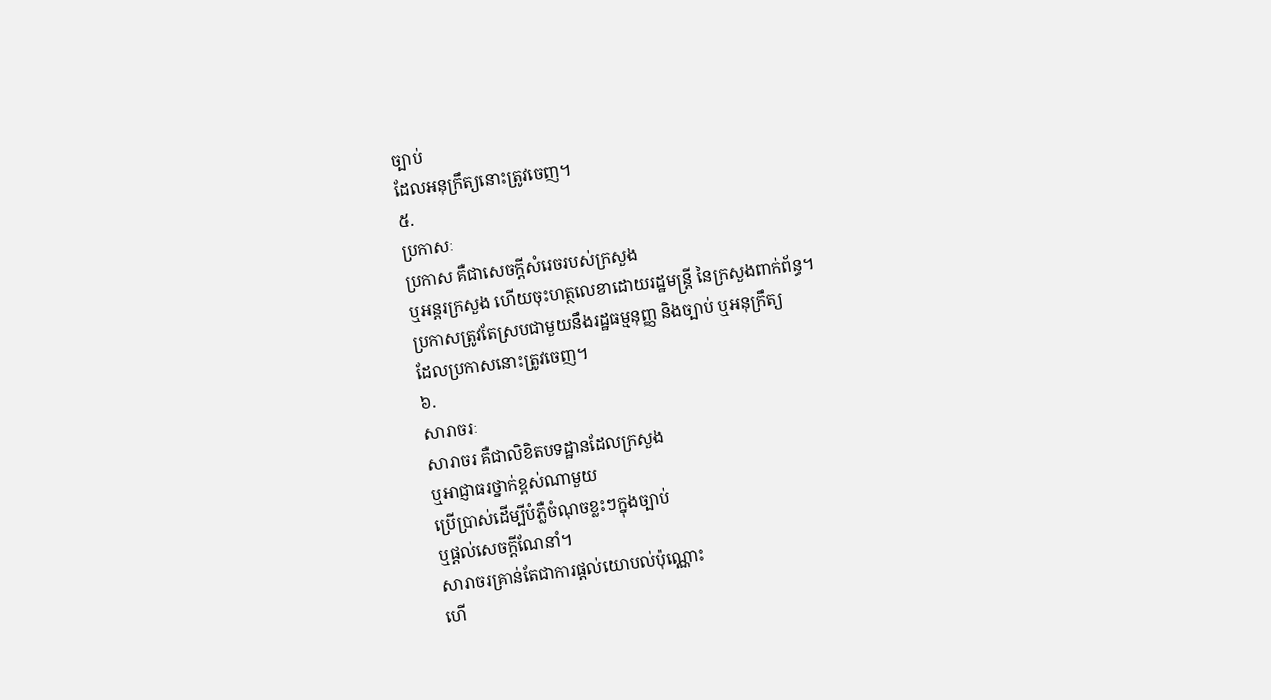ច្បាប់
ដែលអនុក្រឹត្យនោះត្រូវចេញ។
៥.
ប្រកាសៈ
ប្រកាស គឺជាសេចក្តីសំរេចរបស់ក្រសួង
ឬអន្តរក្រសួង ហើយចុះហត្ថលេខាដោយរដ្ឋមន្ត្រី នៃក្រសួងពាក់ព័ន្ធ។
ប្រកាសត្រូវតែស្របជាមួយនឹងរដ្ឋធម្មនុញ្ញ និងច្បាប់ ឬអនុក្រឹត្យ
ដែលប្រកាសនោះត្រូវចេញ។
៦.
សារាចរៈ
សារាចរ គឺជាលិខិតបទដ្ឋានដែលក្រសួង
ឬអាជ្ញាធរថ្នាក់ខ្ពស់ណាមួយ
ប្រើប្រាស់ដើម្បីបំភ្លឺចំណុចខ្លះៗក្នុងច្បាប់
ឬផ្តល់សេចក្តីណែនាំ។
សារាចរគ្រាន់តែជាការផ្តល់យោបល់ប៉ុណ្ណោះ
ហើ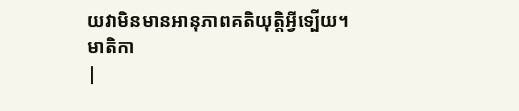យវាមិនមានអានុភាពគតិយុត្តិអ្វីទ្បើយ។
មាតិកា
|